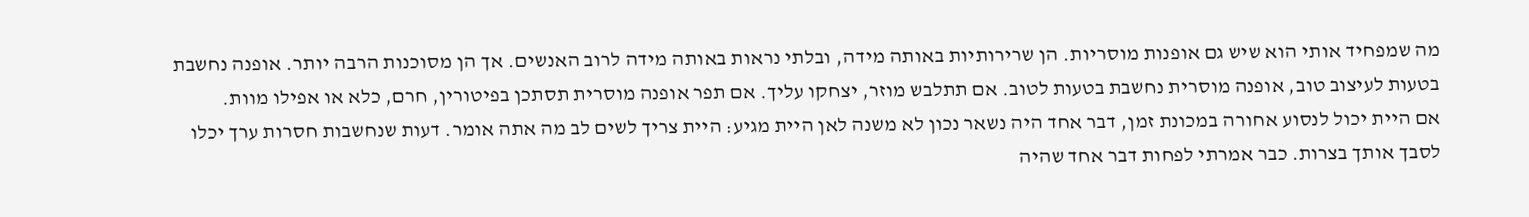מה שמפחיד אותי הוא שיש גם אופנות מוסריות. הן שרירותיות באותה מידה, ובלתי נראות באותה מידה לרוב האנשים. אך הן מסוכנות הרבה יותר. אופנה נחשבת בטעות לעיצוב טוב, אופנה מוסרית נחשבת בטעות לטוב. אם תתלבש מוזר, יצחקו עליך. אם תפר אופנה מוסרית תסתכן בפיטורין, חרם, כלא או אפילו מוות.
אם היית יכול לנסוע אחורה במכונת זמן, דבר אחד היה נשאר נכון לא משנה לאן היית מגיע: היית צריך לשים לב מה אתה אומר. דעות שנחשבות חסרות ערך יכלו לסבך אותך בצרות. כבר אמרתי לפחות דבר אחד שהיה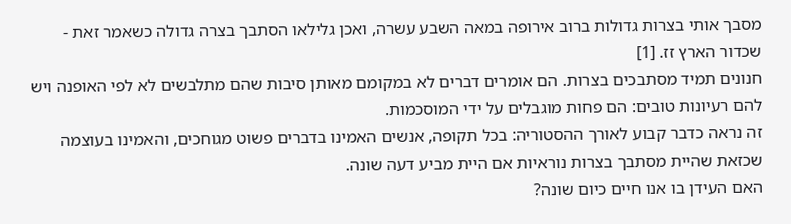מסבך אותי בצרות גדולות ברוב אירופה במאה השבע עשרה, ואכן גלילאו הסתבך בצרה גדולה כשאמר זאת - שכדור הארץ זז. [1]
חנונים תמיד מסתבכים בצרות. הם אומרים דברים לא במקומם מאותן סיבות שהם מתלבשים לא לפי האופנה ויש להם רעיונות טובים: הם פחות מוגבלים על ידי המוסכמות.
זה נראה כדבר קבוע לאורך ההסטוריה: בכל תקופה, אנשים האמינו בדברים פשוט מגוחכים, והאמינו בעוצמה שכזאת שהיית מסתבך בצרות נוראיות אם היית מביע דעה שונה.
האם העידן בו אנו חיים כיום שונה?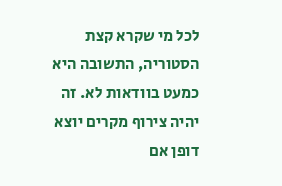לכל מי שקרא קצת הסטוריה, התשובה היא כמעט בוודאות לא. זה יהיה צירוף מקרים יוצא דופן אם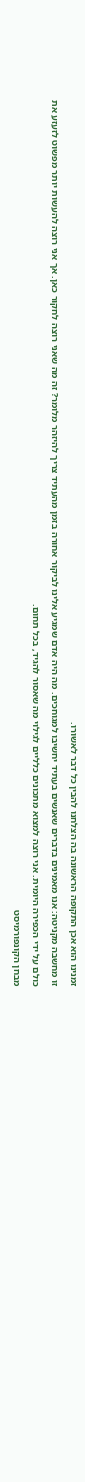זמנינו הוא אכן התקופה הראשונה בה הצלחנו להבין כל דבר לאשורו.
זו מחשבה מקניטה: אנו מאמינים בדברים שאנשים בעתיד יחשיבו למגוחכים. מה היה אדם שמגיע אלינו לביקור אחורה בזמן מהעתיד צריך להיזהר מלומר? זה מה שאני רוצה לחקור כאן. אך אני רוצה להעשות יותר מפשוט לזעזע את כולם על ידי הכפירה היומית. אני רוצה למצוא מתכונים כלליים לגילוי מה שאסור להגיד, בכל תחום.
מבחן הקונפורמיסט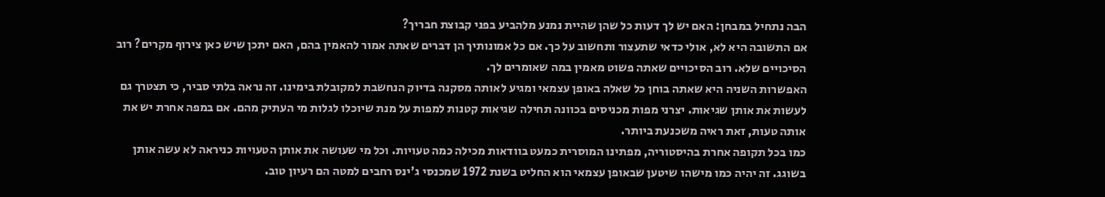הבה נתחיל במבחן: האם יש לך דעות כל שהן שהיית נמנע מלהביע בפני קבוצת חבריך?
אם התשובה היא לא, אולי כדאי שתעצור ותחשוב על כך. אם כל אמונותיך הן דברים שאתה אמור להאמין בהם, האם יתכן שיש כאן צירוף מקרים? רוב הסיכויים שלא. רוב הסיכויים שאתה פשוט מאמין במה שאומרים לך.
האפשרות השניה היא שאתה בוחן כל שאלה באופן עצמאי ומגיע לאותה מסקנה בדיוק הנחשבת למקובלת בימינו. זה נראה בלתי סביר, כי תצטרך גם לעשות את אותן שגיאות. יצרני מפות מכניסים בכוונה תחילה שגיאות קטנות למפות על מנת שיוכלו לגלות מי העתיק מהם. אם במפה אחרת יש את אותה טעות, זאת ראיה משכנעת ביותר.
כמו בכל תקופה אחרת בהיסטוריה, מפתינו המוסרית כמעט בוודאות מכילה כמה טעויות. וכל מי שעושה את אותן הטעויות כניראה לא עשה אותן בשוגג. זה יהיה כמו מישהו שיטען שבאופן עצמאי הוא החליט בשנת 1972 שמכנסי ג'ינס רחבים למטה הם רעיון טוב.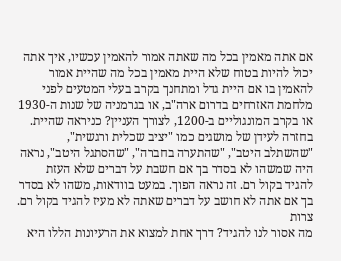אם אתה מאמין בכל מה שאתה אמור להאמין עכשיו, איך אתה יכול להיות בטוח שלא היית מאמין בכל מה שהיית אמור להאמין בו אם היית גדל ומתחנך בקרב בעלי המטעים לפני מלחמת האזרחים בדרום ארה"ב, או בגרמניה של שנות ה-1930 או בקרב המונגוליים ב-1200, לצורך העניין? כניראה שהיית.
בחזרה לעידן של מושגים כמו "יציב שכלית ורגשית", "שהשתלב היטב", "שהתערה בחברה", "שהסתגל היטב", נראה היה שמשהו לא בסדר בך אם חשבת על דברים שלא העזת להגיד בקול רם. זה נראה הפוך. במעט בוודאות, משהו לא בסדר בך אם אתה לא חושב על דברים שאתה לא מעיז להגיד בקול רם.
צרות
מה אסור לנו להגיד? דרך אחת למצוא את הרעיונות הללו היא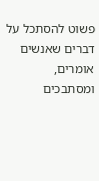פשוט להסתכל על דברים שאנשים אומרים, ומסתבכים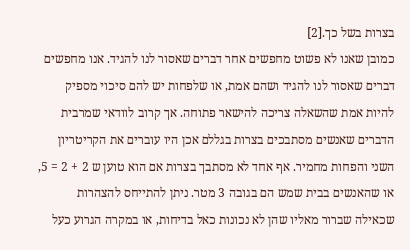בצרות בשל כך.[2]
כמובן שאנו לא פשוט מחפשים אחר דברים שאסור לנו להגיד. אנו מחפשים דברים שאסור לנו להגיד ושהם אמת, או שלפחות יש להם סיכוי מספיק להיות אמת שהשאלה צריכה להישאר פתוחה. אך קרוב לוודאי שמרבית הדברים שאנשים מסתבכים בצרות בגללם אכן היו עוברים את הקריטריון השני והפחות מחמיר. אף אחד לא מסתבך בצרות אם הוא טוען ש 2 + 2 = 5, או שהאנשים בבית שמש הם בגובה 3 מטר. ניתן להתייחס להצהרות שכאילה שברור מאליו שהן לא נכונות כאל בדיחות, או במקרה הגרוע כעל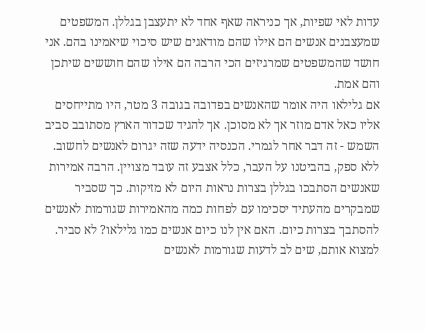עדות לאי שפיות, אך כניראה שאף אחד לא יתעצבן בגללן. המשפטים שמעצבנים אנשים הם אילו שהם מודאגים שיש סיכוי שיאמינו בהם. אני חושד שהמשפטים שמרגיזים הכי הרבה הם אילו שהם חוששים שיתכן והם אמת.
אם גלילאו היה אומר שהאנשים בפדובה בגובה 3 מטר, היו מתייחסים אליו כאל אדם מוזר אך לא מסוכן. אך להגיד שכדור הארץ מסתובב סביב השמש - זה דבר אחר לגמרי. הכנסיה ידעה שזה יגרום לאנשים לחשוב.
ללא ספק, בהביטנו על העבר, כלל אצבע זה עובד מצויין. הרבה אמירות שאנשים הסתבכו בגללן בצרות נראות היום לא מזיקות. כך שסביר שמבקרים מהעתיד יסכימו עם לפחות כמה מהאמירות שגורמות לאנשים להסתבך בצרות כיום. האם אין לנו כיום אנשים כמו גלילאו? לא סביר.
למצוא אותם, שים לב לדעות שגורמות לאנשים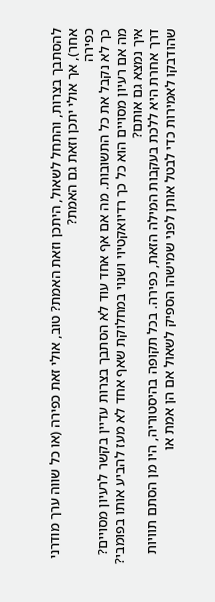להסתבך בצרות, והתחל לשאול, היתכן וזאת האמת? טוב, אולי זאת כפירה (או כל שווה ערך מודרני אחר), אך אולי יתכן וזאת גם האמת?
כפירה
כך לא נקבל את כל התשובות. מה אם אף אחד עוד לא הסתבך בצרות עדיין בקשר לרעיון מסויים? מה אם רעיון מסויים הוא כל כך רדיואקטיוי ושנוי במחלוקת שאף אחד לא מעז להביע אותו בפומבי? איך נמצא גם אותם?
דרך אחרת היא ללכת בעקבות המילה הזאת, כפירה. בכל תקופה בהיסטוריה, היו מן הסתם תוויות שהודבקו לאמירות כדי לבטל אותן לפני שמישהו הספיק לשאול אם הן אמת או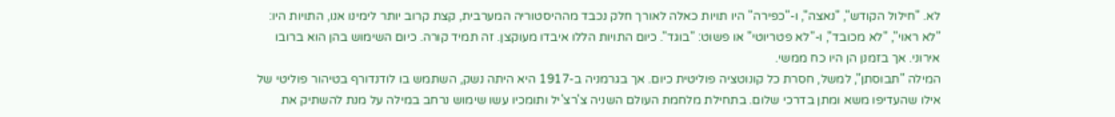לא. "חילול הקודש", "נאצה", ו-"כפירה" היו תויות כאלה לאורך חלק נכבד מההיסטוריה המערבית, קצת קרוב יותר לימינו אנו, התויות היו: "לא ראוי", "לא מכובד", ו-"לא פטריוטי" או פשוט: "בוגד". כיום התויות הללו איבדו מעוקצן. זה תמיד קורה. כיום השימוש בהן הוא ברובו אירוני. אך בזמנן הן היו כח ממשי.
המילה "תבוסתן", למשל, חסרת כל קונוטציה פוליטית כיום. אך בגרמניה ב-1917 היא היתה נשק, השתמש בו לודנדורף בטיהור פוליטי של אילו שהעדיפו משא ומתן בדרכי שלום. בתחילת מלחמת העולם השניה צ'רצ'יל ותומכיו עשו שימוש נרחב במילה על מנת להשתיק את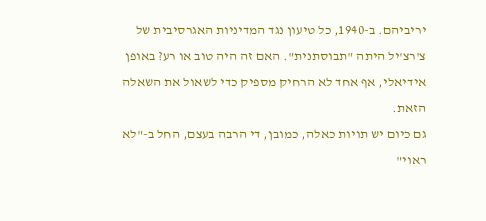יריביהם. ב-1940, כל טיעון נגד המדיניות האגרסיבית של צ'רצ'יל היתה "תבוסתנית". האם זה היה טוב או רע? באופן אידיאלי, אף אחד לא הרחיק מספיק כדי לשאול את השאלה הזאת.
גם כיום יש תויות כאלה, כמובן, די הרבה בעצם, החל ב-"לא ראוי"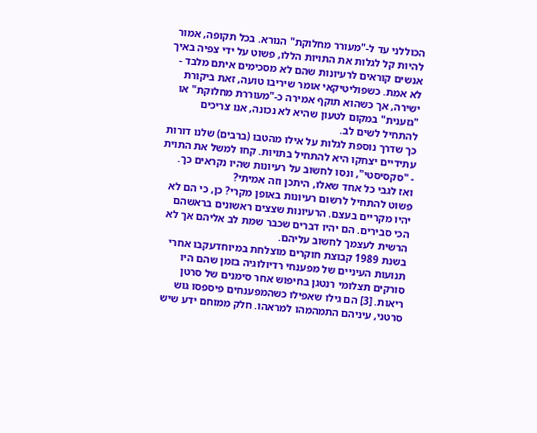הכוללני עד ל-"מעורר מחלוקת" הנורא. בכל תקופה, אמור להיות קל לגלות את התויות הללו, פשוט על ידי צפיה באיך אנשים קוראים לרעיונות שהם לא מסכימים איתם מלבד - לא אמת. כשפוליטיקאי אומר שיריבו טועה, זאת ביקורת ישירה, אך כשהוא תוקף אמירה כ-"מעוררת מחלוקת" או "גזענית" במקום לטעון שהיא לא נכונה, אנו צריכים להתחיל לשים לב.
כך שדרך נוספת לגלות על אילו מהטבו (ברבים) שלנו דורות עתידיים יצחקו היא להתחיל בתויות. קחו למשל את התוית - "סקסיסטי", ונסו לחשוב על רעיונות שהיו נקראים כך. ואז לגבי כל אחד שאלו, היתכן וזה אמיתי?
פשוט להתחיל לרשום רעיונות באופן מקרי? כן, כי הם לא יהיו מקריים בעצם. הרעיונות שצצים ראשונים בראשהם הכי סבירים. הם יהיו דברים שכבר שמת לב אליהם אך לא הרשית לעצמך לחשוב עליהם.
בשנת 1989 קבוצת חוקרים מוצלחת במיוחדעקבו אחרי תנועות העיניים של מפענחי רדיולוגיה בזמן שהם היו סורקים תצלומי רנטגן בחיפוש אחר סימנים של סרטן ריאות. [3] הם גילו שאפילו כשהמפענחים פיספסו גוש סרטני, עיניהם התמהמהו למראהו. חלק ממוחם ידע שיש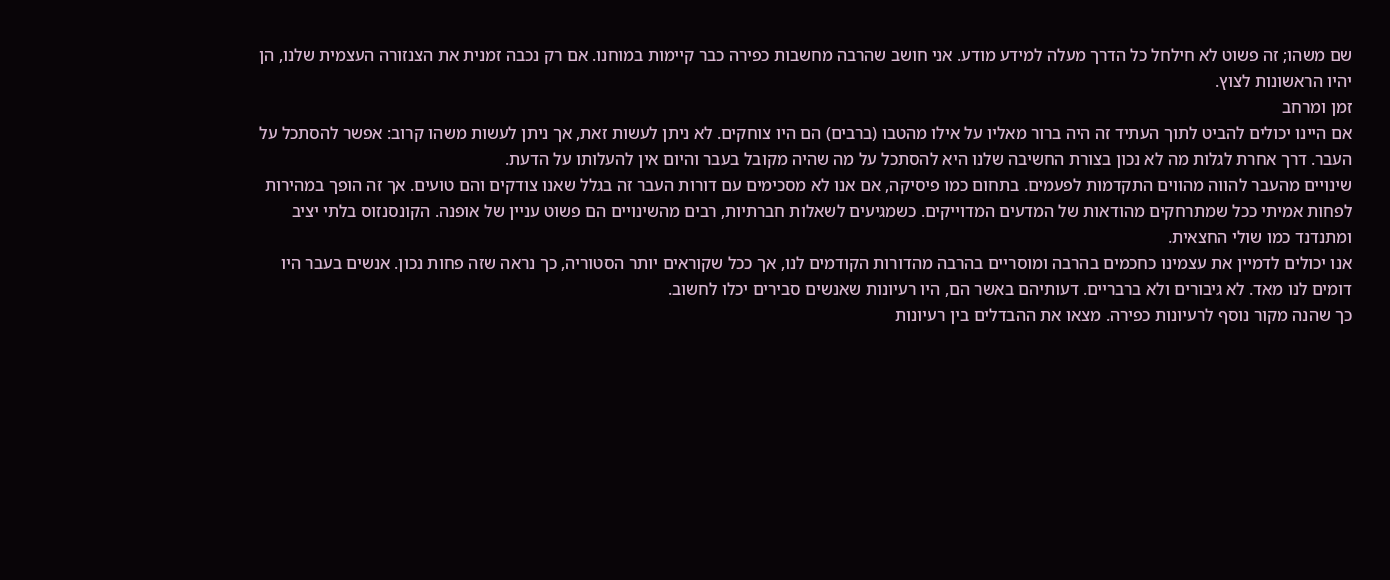שם משהו; זה פשוט לא חילחל כל הדרך מעלה למידע מודע. אני חושב שהרבה מחשבות כפירה כבר קיימות במוחנו. אם רק נכבה זמנית את הצנזורה העצמית שלנו, הן יהיו הראשונות לצוץ.
זמן ומרחב
אם היינו יכולים להביט לתוך העתיד זה היה ברור מאליו על אילו מהטבו (ברבים) הם היו צוחקים. לא ניתן לעשות זאת, אך ניתן לעשות משהו קרוב: אפשר להסתכל על העבר. דרך אחרת לגלות מה לא נכון בצורת החשיבה שלנו היא להסתכל על מה שהיה מקובל בעבר והיום אין להעלותו על הדעת.
שינויים מהעבר להווה מהווים התקדמות לפעמים. בתחום כמו פיסיקה, אם אנו לא מסכימים עם דורות העבר זה בגלל שאנו צודקים והם טועים. אך זה הופך במהירות לפחות אמיתי ככל שמתרחקים מהודאות של המדעים המדוייקים. כשמגיעים לשאלות חברתיות, רבים מהשינויים הם פשוט עניין של אופנה. הקונסנזוס בלתי יציב ומתנדנד כמו שולי החצאית.
אנו יכולים לדמיין את עצמינו כחכמים בהרבה ומוסריים בהרבה מהדורות הקודמים לנו, אך ככל שקוראים יותר הסטוריה, כך נראה שזה פחות נכון. אנשים בעבר היו דומים לנו מאד. לא גיבורים ולא ברבריים. דעותיהם באשר הם, היו רעיונות שאנשים סבירים יכלו לחשוב.
כך שהנה מקור נוסף לרעיונות כפירה. מצאו את ההבדלים בין רעיונות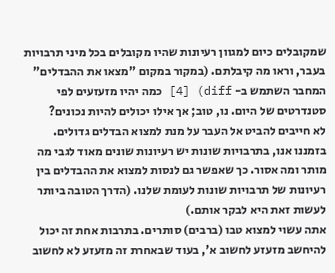שמקובלים כיום למגוון רעיונות שהיו מקובלים בכל מיני תרבויות בעבר, וראו מה קיבלתם. (במקור במקום "מצאו את ההבדלים" המחבר השתמש ב- diff) [4] כמה יהיו מזעזעים לפי סטנדרטים של היום. נו, טוב; אך אילו יכולים להיות נכונים?
לא חייבים להביט אל העבר על מנת למצוא הבדלים גדולים. בזמננו אנו, בתרבויות שונות יש רעיונות שונים מאוד לגבי מה מותר ומה אסור. כך שאפשר גם לנסות למצוא את ההבדלים בין רעיונות של תרבויות שונות לעומת שלנו. (הדרך הטובה ביותר לעשות זאת היא לבקר אותם.)
אתה עשוי למצוא טבו (ברבים) סותרים. בתרבות אחת זה יכול להיחשב מזעזע לחשוב א', בעוד שבאחרת זה מזעזע לא לחשוב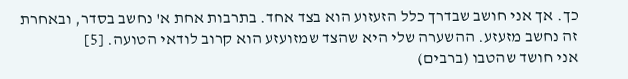כך. אך אני חושב שבדרך כלל הזעזוע הוא בצד אחד. בתרבות אחת א' נחשב בסדר, ובאחרת זה נחשב מזעזע. ההשערה שלי היא שהצד שמזועזע הוא קרוב לודאי הטועה. [5]
אני חושד שהטבו (ברבים)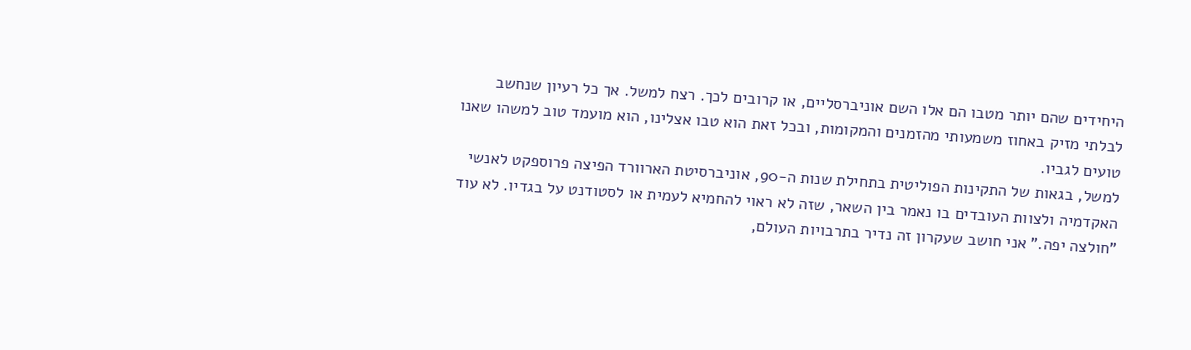היחידים שהם יותר מטבו הם אלו השם אוניברסליים, או קרובים לכך. רצח למשל. אך כל רעיון שנחשב לבלתי מזיק באחוז משמעותי מהזמנים והמקומות, ובכל זאת הוא טבו אצלינו, הוא מועמד טוב למשהו שאנו טועים לגביו.
למשל, בגאות של התקינות הפוליטית בתחילת שנות ה-90, אוניברסיטת הארוורד הפיצה פרוספקט לאנשי האקדמיה ולצוות העובדים בו נאמר בין השאר, שזה לא ראוי להחמיא לעמית או לסטודנט על בגדיו. לא עוד "חולצה יפה." אני חושב שעקרון זה נדיר בתרבויות העולם,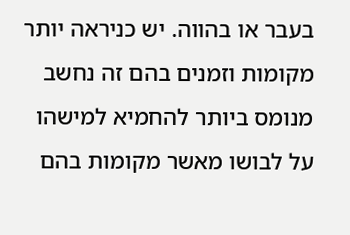בעבר או בהווה. יש כניראה יותר מקומות וזמנים בהם זה נחשב מנומס ביותר להחמיא למישהו על לבושו מאשר מקומות בהם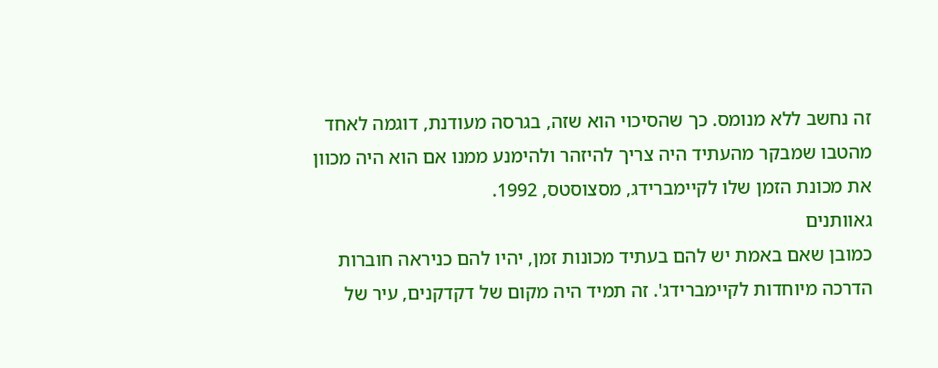זה נחשב ללא מנומס. כך שהסיכוי הוא שזה, בגרסה מעודנת, דוגמה לאחד מהטבו שמבקר מהעתיד היה צריך להיזהר ולהימנע ממנו אם הוא היה מכוון את מכונת הזמן שלו לקיימברידג, מסצוסטס, 1992.
גאוותנים
כמובן שאם באמת יש להם בעתיד מכונות זמן, יהיו להם כניראה חוברות הדרכה מיוחדות לקיימברידג'. זה תמיד היה מקום של דקדקנים, עיר של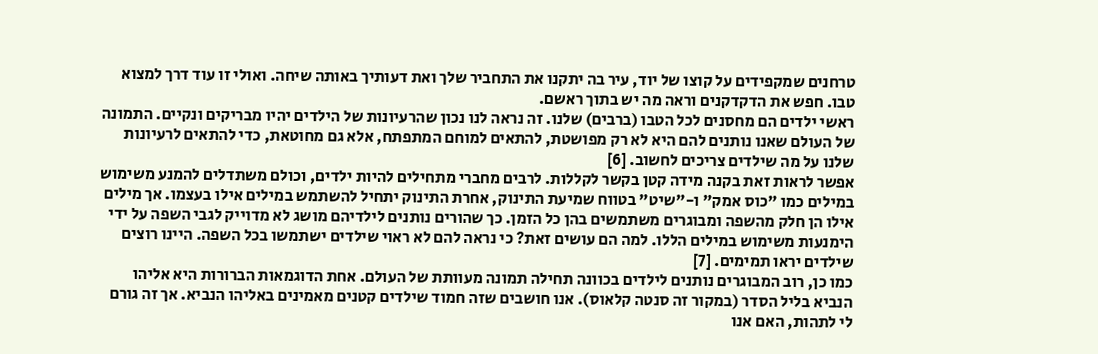טרחנים שמקפידים על קוצו של יוד, עיר בה יתקנו את התחביר שלך ואת דעותיך באותה שיחה. ואולי זו עוד דרך למצוא טבו. חפש את הדקדקנים וראה מה יש בתוך ראשם.
ראשי ילדים הם מחסנים לכל הטבו (ברבים) שלנו. זה נראה לנו נכון שהרעיונות של הילדים יהיו מבריקים ונקיים. התמונה של העולם שאנו נותנים להם היא לא רק מפושטת, להתאים למוחם המתפתח, אלא גם מחוטאת, כדי להתאים לרעיונות שלנו על מה שילדים צריכים לחשוב. [6]
אפשר לראות זאת בקנה מידה קטן בקשר לקללות. לרבים מחברי מתחילים להיות ילדים, וכולם משתדלים להמנע משימוש במילים כמו "כוס אמק" ו-"שיט" בטווח שמיעת התינוק, אחרת התינוק יתחיל להשתמש במילים אילו בעצמו. אך מילים אילו הן חלק מהשפה ומבוגרים משתמשים בהן כל הזמן. כך שהורים נותנים לילדיהם מושג לא מדוייק לגבי השפה על ידי הימנעות משימוש במילים הללו. למה הם עושים זאת? כי נראה להם לא ראוי שילדים ישתמשו בכל השפה. היינו רוצים שילדים יראו תמימים. [7]
כמו כן, רוב המבוגרים נותנים לילדים בכוונה תחילה תמונה מעוותת של העולם. אחת הדוגמאות הברורות היא אליהו הנביא בליל הסדר (במקור זה סנטה קלאוס). אנו חושבים שזה חמוד שילדים קטנים מאמינים באליהו הנביא. אך זה גורם לי לתהות, האם אנו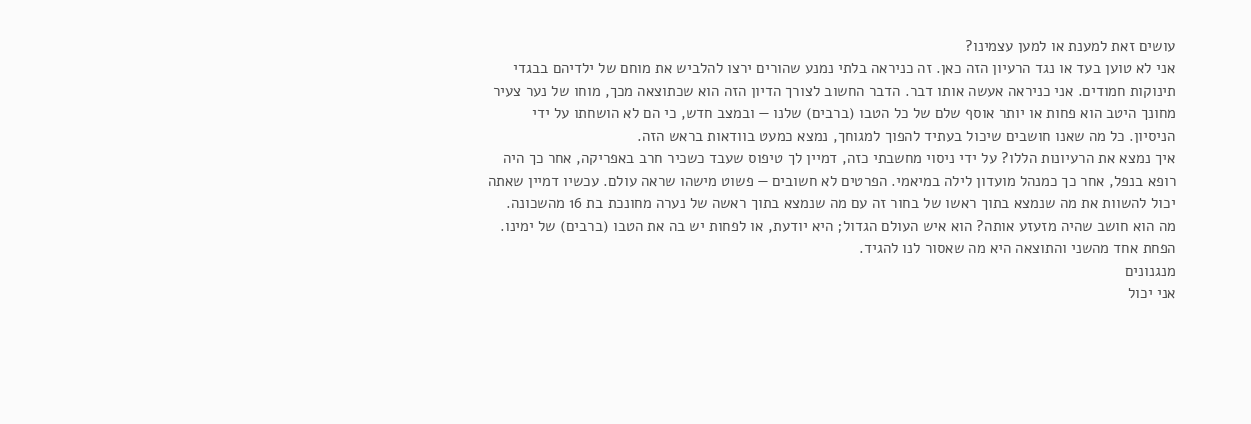עושים זאת למענת או למען עצמינו?
אני לא טוען בעד או נגד הרעיון הזה כאן. זה כניראה בלתי נמנע שהורים ירצו להלביש את מוחם של ילדיהם בבגדי תינוקות חמודים. אני כניראה אעשה אותו דבר. הדבר החשוב לצורך הדיון הזה הוא שכתוצאה מכך, מוחו של נער צעיר מחונך היטב הוא פחות או יותר אוסף שלם של כל הטבו (ברבים) שלנו — ובמצב חדש, כי הם לא הושחתו על ידי הניסיון. כל מה שאנו חושבים שיכול בעתיד להפוך למגוחך, נמצא כמעט בוודאות בראש הזה.
איך נמצא את הרעיונות הללו? על ידי ניסוי מחשבתי כזה, דמיין לך טיפוס שעבד כשכיר חרב באפריקה, אחר כך היה רופא בנפל, אחר כך כמנהל מועדון לילה במיאמי. הפרטים לא חשובים — פשוט מישהו שראה עולם. עכשיו דמיין שאתה יכול להשוות את מה שנמצא בתוך ראשו של בחור זה עם מה שנמצא בתוך ראשה של נערה מחונכת בת 16 מהשכונה. מה הוא חושב שהיה מזעזע אותה? הוא איש העולם הגדול; היא יודעת, או לפחות יש בה את הטבו (ברבים) של ימינו. הפחת אחד מהשני והתוצאה היא מה שאסור לנו להגיד.
מנגנונים
אני יכול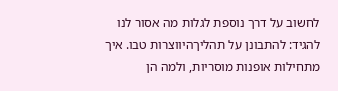לחשוב על דרך נוספת לגלות מה אסור לנו להגיד: להתבונן על תהליךהיווצרות טבו. איך מתחילות אופנות מוסריות, ולמה הן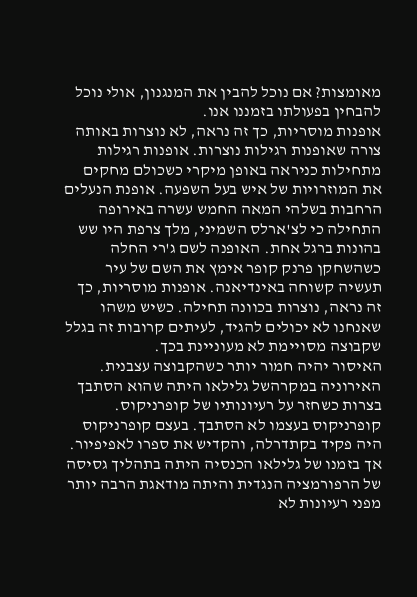מאומצות? אם נוכל להבין את המנגנון, אולי נוכל להבחין בפעולתו בזמננו אנו.
אופנות מוסריות, כך זה נראה, לא נוצרות באותה צורה שאופנות רגילות נוצרות. אופנות רגילות מתחילות כניראה באופן מיקרי כשכולם מחקים את המוזרויות של איש בעל השפעה. אופנת הנעלים הרחבות בשלהי המאה החמש עשרה באירופה התחילה כי לצ'ארלס השמיני, מלך צרפת היו שש בהונות ברגל אחת. האופנה לשם ג'רי החלה כשהשחקן פרנק קופר אימץ את השם של עיר תעשיה קשוחה באינדיאנה. אופנות מוסריות, כך זה נראה, נוצרות בכוונה תחילה. כשיש משהו שאנחנו לא יכולים להגיד, לעיתים קרובות זה בגלל שקבוצה מסויימת לא מעוניינת בכך.
האיסור יהיה חמור יותר כשהקבוצה עצבנית. האירוניה במקרהשל גלילאו היתה שהוא הסתבך בצרות כשחזר על רעיונותיו של קופרניקוס. קופרניקוס בעצמו לא הסתבך. בעצם קופרניקוס היה פקיד בקתדרלה, והקדיש את ספרו לאפיפיור. אך בזמנו של גלילאו הכנסיה היתה בתהליך גסיסה של הרפורמציה הנגדית והיתה מודאגת הרבה יותר מפני רעיונות לא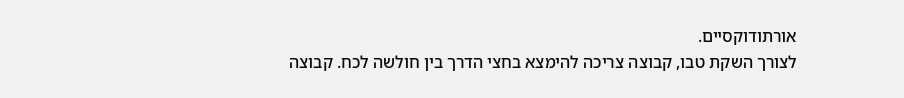אורתודוקסיים.
לצורך השקת טבו, קבוצה צריכה להימצא בחצי הדרך בין חולשה לכח. קבוצה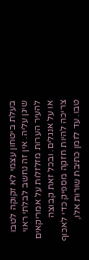בעלת ביטחון עצמי לא זקוקה לטבו שיגן עליה. אין זה נחשב לבלתי ראוי להעיר הערות מזלזלות על אמריקאים או על אנגלים. ובכל זאת קבוצה צריכה להיות חזקה מספיק כדי לאכוף טבו. עד לזמן כתיבת שורות אלו,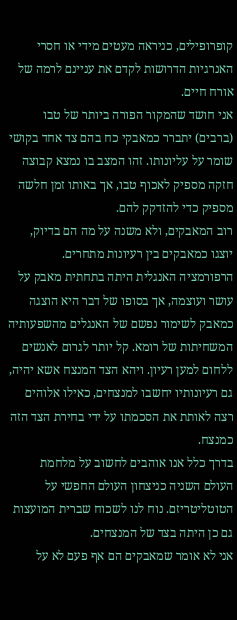קופרופילים, כניראה מעטים מידי או חסרי האנרגיות הדרושות לקדם את עניינם לרמה של אורח חיים.
אני חושד שהמקור הפורה ביותר של טבו (ברבים) יתברר כמאבקי כח בהם צד אחד בקושי שומר על עליונותו. זהו המצב בו נמצא קבוצה חזקה מספיק לאכוף טבו, אך באותו זמן חלשה מספיק כדי להזדקק להם.
רוב המאבקים, ולא משנה על מה הם בדיוק, יוצגו כמאבקים בין רעיונות מתחרים. הרפורמציה האנגלית היתה בתחתית מאבק על עושר ועוצמה, אך בסופו של דבר היא הוצגה כמאבק לשימור נפשם של האנגלים מהשפעותיה המשחיתות של רומא. קל יותר לגרום לאנשים ללחום למען רעיון. ויהא הצד המנצח אשא יהיה, גם רעיונותיו יחשבו למנצחים, כאילו אלוהים רצה לאותת את הסכמתו על ידי בחירת הצד הזה כמנצח.
בדרך כלל אנו אוהבים לחשוב על מלחמת העולם השניה כניצחון העולם החפשי על הטוטליטריזם. נוח לנו לשכוח שברית המועצות גם כן היתה בצד של המנצחים.
אני לא אומר שמאבקים הם אף פעם לא על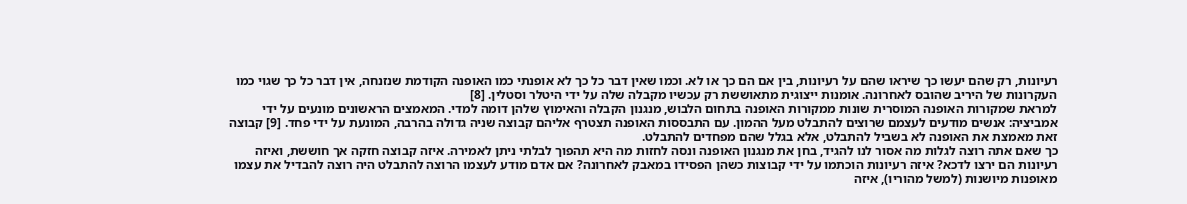רעיונות, רק שהם יעשו כך שיראו שהם על רעיונות, בין אם הם כך או לא. וכמו שאין דבר כל כך לא אופנתי כמו האופנה הקודמת שנזנחה, אין דבר כל כך שגוי כמו העקרונות של היריב שהובס לאחרונה. אומנות ייצוגית מתאוששת רק עכשיו מקבלה שלה על ידי היטלר וסטלין. [8]
למראת שמקורות האופנה המוסרית שונות ממקורות האופנה בתחום הלבוש, מנגנון הקבלה והאימוץ שלהן דומה למדי. המאמצים הראשונים מונעים על ידי אמביציה: אנשים מודעים לעצמם שרוצים להתבלט מעל ההמון. עם התבססות האופנה תצטרף אליהם קבוצה שניה גדולה בהרבה, המונעת על ידי פחד. [9] קבוצה זאת מאמצת את האופנה לא בשביל להתבלט, אלא בגלל שהם מפחדים להתבלט.
כך שאם אתה רוצה לגלות מה אסור לנו להגיד, בחן את מנגנון האופנה ונסה לחזות מה היא תהפוך לבלתי ניתן לאמירה. איזה קבוצה חזקה אך חוששת, ואיזה רעיונות הם ירצו לדכא? איזה רעיונות הוכתמו על ידי קבוצות כשהן הפסידו במאבק לאחרונה? אם אדם מודע לעצמו הרוצה להתבלט היה רוצה להבדיל את עצמו מאופנות מיושנות (למשל מהוריו), איזה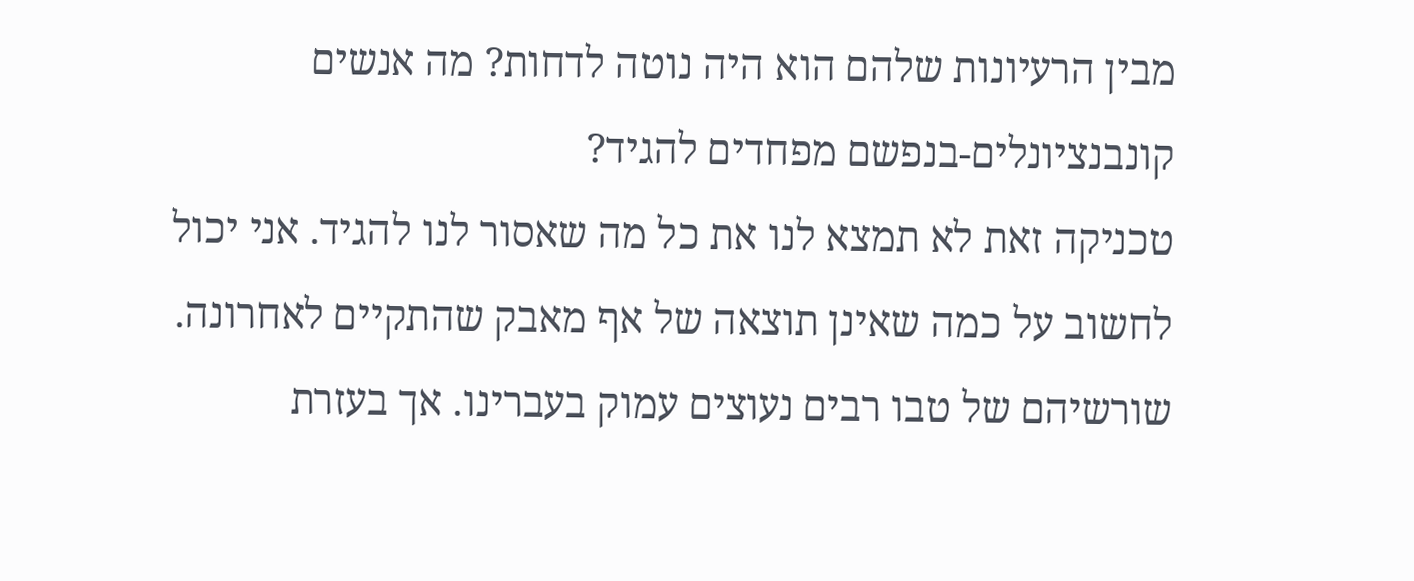מבין הרעיונות שלהם הוא היה נוטה לדחות? מה אנשים קונבנציונלים-בנפשם מפחדים להגיד?
טכניקה זאת לא תמצא לנו את כל מה שאסור לנו להגיד. אני יכול לחשוב על כמה שאינן תוצאה של אף מאבק שהתקיים לאחרונה. שורשיהם של טבו רבים נעוצים עמוק בעברינו. אך בעזרת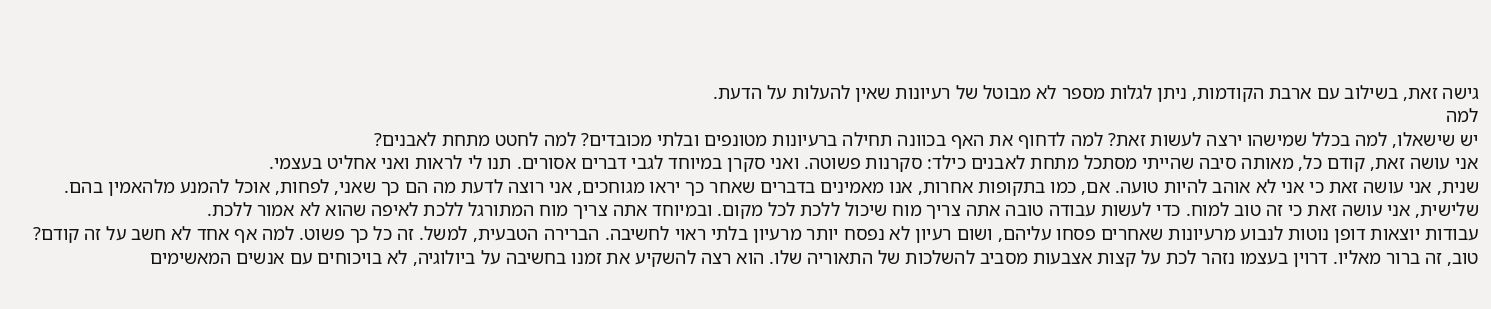גישה זאת, בשילוב עם ארבת הקודמות, ניתן לגלות מספר לא מבוטל של רעיונות שאין להעלות על הדעת.
למה
יש שישאלו, למה בכלל שמישהו ירצה לעשות זאת? למה לדחוף את האף בכוונה תחילה ברעיונות מטונפים ובלתי מכובדים? למה לחטט מתחת לאבנים?
אני עושה זאת, קודם כל, מאותה סיבה שהייתי מסתכל מתחת לאבנים כילד: סקרנות פשוטה. ואני סקרן במיוחד לגבי דברים אסורים. תנו לי לראות ואני אחליט בעצמי.
שנית, אני עושה זאת כי אני לא אוהב להיות טועה. אם, כמו בתקופות אחרות, אנו מאמינים בדברים שאחר כך יראו מגוחכים, אני רוצה לדעת מה הם כך שאני, לפחות, אוכל להמנע מלהאמין בהם.
שלישית, אני עושה זאת כי זה טוב למוח. כדי לעשות עבודה טובה אתה צריך מוח שיכול ללכת לכל מקום. ובמיוחד אתה צריך מוח המתורגל ללכת לאיפה שהוא לא אמור ללכת.
עבודות יוצאות דופן נוטות לנבוע מרעיונות שאחרים פסחו עליהם, ושום רעיון לא נפסח יותר מרעיון בלתי ראוי לחשיבה. הברירה הטבעית, למשל. זה כל כך פשוט. למה אף אחד לא חשב על זה קודם? טוב, זה ברור מאליו. דרוין בעצמו נזהר לכת על קצות אצבעות מסביב להשלכות של התאוריה שלו. הוא רצה להשקיע את זמנו בחשיבה על ביולוגיה, לא בויכוחים עם אנשים המאשימים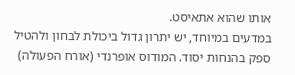אותו שהוא אתאיסט.
במדעים במיוחד, יש יתרון גדול ביכולת לבחון ולהטיל ספק בהנחות יסוד. המודוס אופרנדי (אורח הפעולה)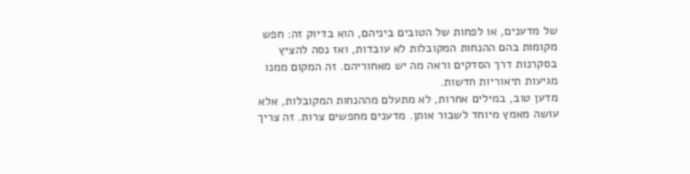של מדענים, או לפחות של הטובים ביניהם, הוא בדיוק זה: חפש מקומות בהם ההנחות המקובלות לא עובדות, ואז נסה להציץ בסקרנות דרך הסדקים וראה מה יש מאחוריהם. זה המקום ממנו מגיעות תיאוריות חדשות.
מדען טוב, במילים אחרות, לא מתעלם מההנחות המקובלות, אלא עושה מאמץ מיוחד לשבור אותן. מדענים מחפשים צרות. זה צריך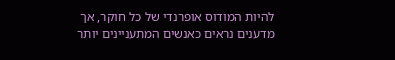להיות המודוס אופרנדי של כל חוקר, אך מדענים נראים כאנשים המתעניינים יותר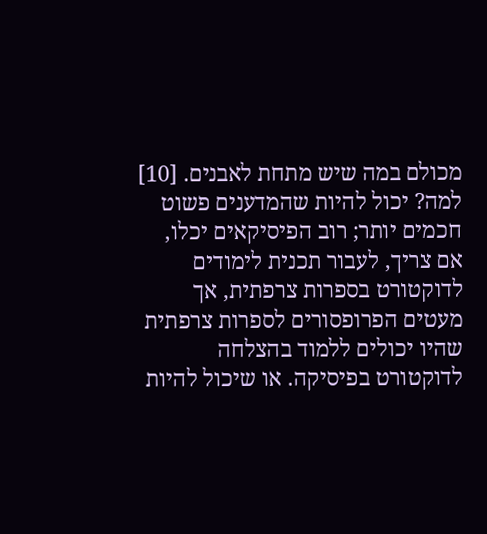מכולם במה שיש מתחת לאבנים. [10]
למה? יכול להיות שהמדענים פשוט חכמים יותר; רוב הפיסיקאים יכלו, אם צריך, לעבור תכנית לימודים לדוקטורט בספרות צרפתית, אך מעטים הפרופסורים לספרות צרפתית שהיו יכולים ללמוד בהצלחה לדוקטורט בפיסיקה. או שיכול להיות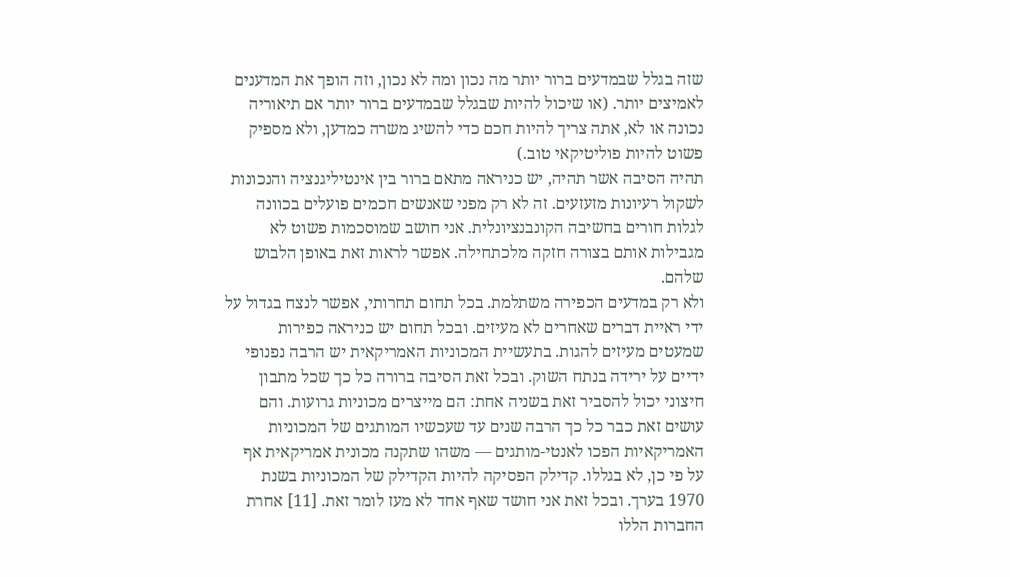שזה בגלל שבמדעים ברור יותר מה נכון ומה לא נכון, וזה הופך את המדענים לאמיצים יותר. (או שיכול להיות שבגלל שבמדעים ברור יותר אם תיאוריה נכונה או לא, אתה צריך להיות חכם כדי להשיג משרה כמדען, ולא מספיק פשוט להיות פוליטיקאי טוב.)
תהיה הסיבה אשר תהיה, יש כניראה מתאם ברור בין אינטיליגנציה והנכונות לשקול רעיונות מזעזעים. זה לא רק מפני שאנשים חכמים פועלים בכוונה לגלות חורים בחשיבה הקונבנציונלית. אני חושב שמוסכמות פשוט לא מגבילות אותם בצורה חזקה מלכתחילה. אפשר לראות זאת באופן הלבוש שלהם.
ולא רק במדעים הכפירה משתלמת. בכל תחום תחרותי, אפשר לנצח בגדול על ידי ראיית דברים שאחרים לא מעיזים. ובכל תחום יש כניראה כפירות שמעטים מעיזים להגות. בתעשיית המכוניות האמריקאית יש הרבה נפנופי ידיים על ירידה בנתח השוק. ובכל זאת הסיבה ברורה כל כך שכל מתבון חיצוני יכול להסביר זאת בשניה אחת: הם מייצרים מכוניות גרועות. והם עושים זאת כבר כל כך הרבה שנים עד שעכשיו המותגים של המכוניות האמריקאיות הפכו לאנטי-מותגים — משהו שתקנה מכונית אמריקאית אף על פי כן, לא בגללו. קדילק הפסיקה להיות הקדילק של המכוניות בשנת 1970 בערך. ובכל זאת אני חושד שאף אחד לא מעז לומר זאת. [11] אחרת החברות הללו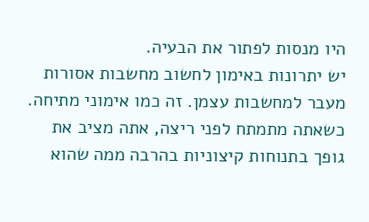היו מנסות לפתור את הבעיה.
יש יתרונות באימון לחשוב מחשבות אסורות מעבר למחשבות עצמן. זה כמו אימוני מתיחה. כשאתה מתמתח לפני ריצה, אתה מציב את גופך בתנוחות קיצוניות בהרבה ממה שהוא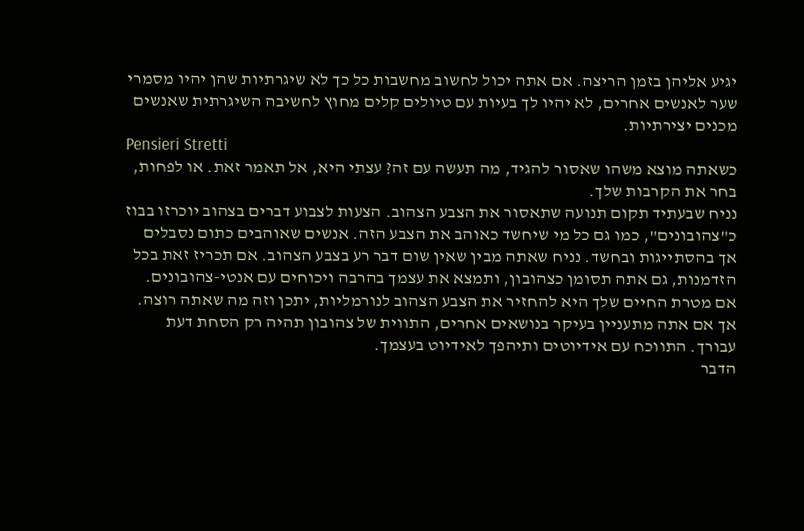יגיע אליהן בזמן הריצה. אם אתה יכול לחשוב מחשבות כל כך לא שיגרתיות שהן יהיו מסמרי שער לאנשים אחרים, לא יהיו לך בעיות עם טיולים קלים מחוץ לחשיבה השיגרתית שאנשים מכנים יצירתיות.
Pensieri Stretti
כשאתה מוצא משהו שאסור להגיד, מה תעשה עם זה? עצתי היא, אל תאמר זאת. או לפחות, בחר את הקרבות שלך.
נניח שבעתיד תקום תנועה שתאסור את הצבע הצהוב. הצעות לצבוע דברים בצהוב יוכרזו בבוז כ"צהובונים", כמו גם כל מי שיחשד כאוהב את הצבע הזה. אנשים שאוהבים כתום נסבלים אך בהסתייגות ובחשד. נניח שאתה מבין שאין שום דבר רע בצבע הצהוב. אם תכריז זאת בכל הזדמנות, גם אתה תסומן כצהובון, ותמצא את עצמך בהרבה ויכוחים עם אנטי-צהובונים. אם מטרת החיים שלך היא להחזיר את הצבע הצהוב לנורמליות, יתכן וזה מה שאתה רוצה. אך אם אתה מתעניין בעיקר בנושאים אחרים, התווית של צהובון תהיה רק הסחת דעת עבורך. התווכח עם אידיוטים ותיהפך לאידיוט בעצמך.
הדבר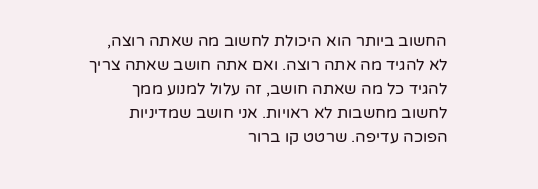החשוב ביותר הוא היכולת לחשוב מה שאתה רוצה, לא להגיד מה אתה רוצה. ואם אתה חושב שאתה צריך להגיד כל מה שאתה חושב, זה עלול למנוע ממך לחשוב מחשבות לא ראויות. אני חושב שמדיניות הפוכה עדיפה. שרטט קו ברור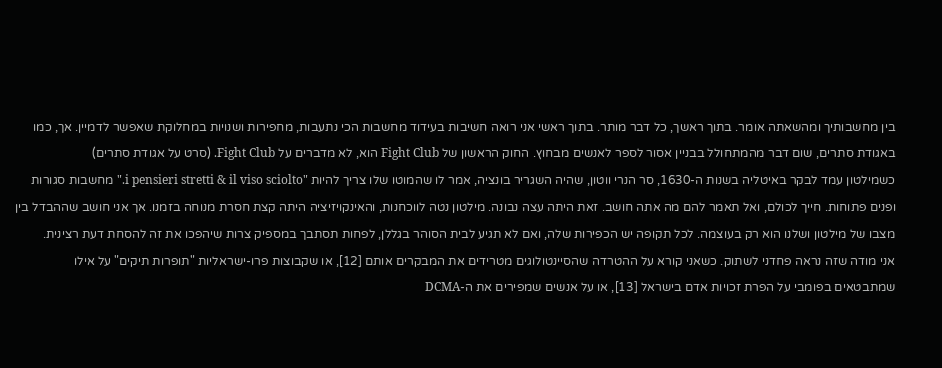בין מחשבותיך ומהשאתה אומר. בתוך ראשך, כל דבר מותר. בתוך ראשי אני רואה חשיבות בעידוד מחשבות הכי נתעבות, מחפירות ושנויות במחלוקת שאפשר לדמיין. אך, כמו באגודת סתרים, שום דבר מהמתחולל בבניין אסור לספר לאנשים מבחוץ. החוק הראשון של Fight Club הוא, לא מדברים על Fight Club. (סרט על אגודת סתרים)
כשמילטון עמד לבקר באיטליה בשנות ה-1630, סר הנרי ווטון, שהיה השגריר בונציה, אמר לו שהמוטו שלו צריך להיות "i pensieri stretti & il viso sciolto." מחשבות סגורות ופנים פתוחות. חייך לכולם, ואל תאמר להם מה אתה חושב. זאת היתה עצה נבונה. מילטון נטה לווכחנות, והאינקויזיציה היתה קצת חסרת מנוחה בזמנו. אך אני חושב שההבדל בין מצבו של מילטון ושלנו הוא רק בעוצמה. לכל תקופה יש הכפירות שלה, ואם לא תגיע לבית הסוהר בגללן, לפחות תסתבך במספיק צרות שיהפכו את זה להסחת דעת רצינית.
אני מודה שזה נראה פחדני לשתוק. כשאני קורא על ההטרדה שהסיינטולוגים מטרידים את המבקרים אותם [12], או שקבוצות פרו-ישראליות "תופרות תיקים" על אילו שמתבטאים בפומבי על הפרת זכויות אדם בישראל [13], או על אנשים שמפירים את ה-DCMA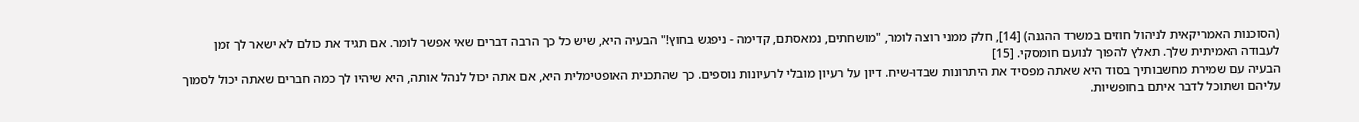(הסוכנות האמריקאית לניהול חוזים במשרד ההגנה) [14], חלק ממני רוצה לומר, "מושחתים, נמאסתם, קדימה - ניפגש בחוץ!" הבעיה היא, שיש כל כך הרבה דברים שאי אפשר לומר. אם תגיד את כולם לא ישאר לך זמן לעבודה האמיתית שלך. תאלץ להפוך לנועם חומסקי. [15]
הבעיה עם שמירת מחשבותיך בסוד היא שאתה מפסיד את היתרונות שבדו-שיח. דיון על רעיון מובלי לרעיונות נוספים. כך שהתכנית האופטימלית היא, אם אתה יכול לנהל אותה, היא שיהיו לך כמה חברים שאתה יכול לסמוך עליהם ושתוכל לדבר איתם בחופשיות.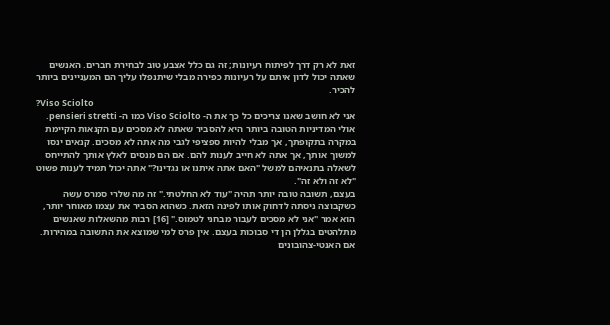זאת לא רק דרך לפיתוח רעיונות; זה גם כלל אצבע טוב לבחירת חברים. האנשים שאתה יכול לדון איתם על רעיונות כפירה מבלי שיתנפלו עליך הם המעניינים ביותר להכיר.
?Viso Sciolto
אני לא חושב שאנו צריכים כל כך את ה- Viso Sciolto כמו ה- pensieri stretti. אולי המדיניות הטובה ביותר היא להסביר שאתה לא מסכים עם הקנאות הקיימת במקרה בתקופתך, אך מבלי להיות ספציפי לגבי מה אתה לא מסכים. קנאים ינסו למשוך אותך, אך אתה לא חייב לענות להם. אם הם מנסים לאלץ אותך להתייחס לשאלה בתנאיהם למשל "האם אתה איתנו או נגדינו?" אתה יכול תמיד לענות פשוט "לא זה ולא זה".
בעצם, תשובה טובה יותר תהיה "עוד לא החלטתי." זה מה שלרי סמרס עשה כשקבוצה ניסתה לדחוק אותו לפינה הזאת. כשהוא הסביר את עצמו מאוחר יותר, הוא אמר "אני לא מסכים לעבור מבחני לטמוס." [16] רבות מהשאלות שאנשים מתלהטים בגללן הן די סבוכות בעצם. אין פרס למי שמוצא את התשובה במהירות.
אם האנטי-צהובונים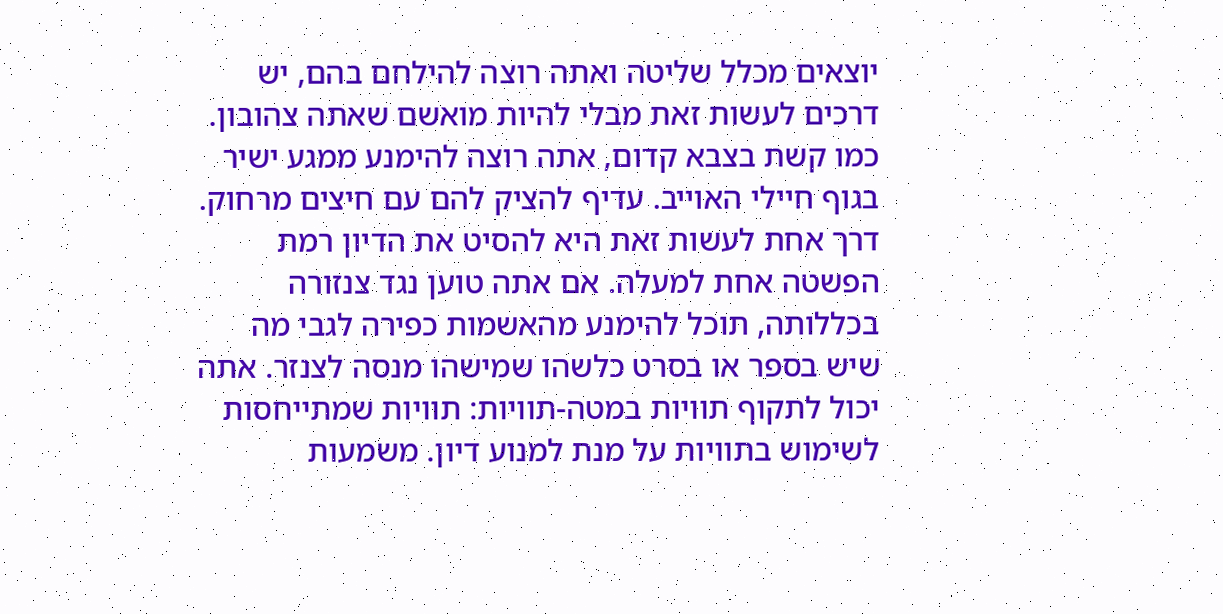יוצאים מכלל שליטה ואתה רוצה להילחם בהם, יש דרכים לעשות זאת מבלי להיות מואשם שאתה צהובון. כמו קשת בצבא קדום, אתה רוצה להימנע ממגע ישיר בגוף חיילי האוייב. עדיף להציק להם עם חיצים מרחוק.
דרך אחת לעשות זאת היא להסיט את הדיון רמת הפשטה אחת למעלה. אם אתה טוען נגד צנזורה בכללותה, תוכל להימנע מהאשמות כפירה לגבי מה שיש בספר או בסרט כלשהו שמישהו מנסה לצנזר. אתה יכול לתקוף תוויות במטה-תוויות: תוויות שמתייחסות לשימוש בתוויות על מנת למנוע דיון. משמעות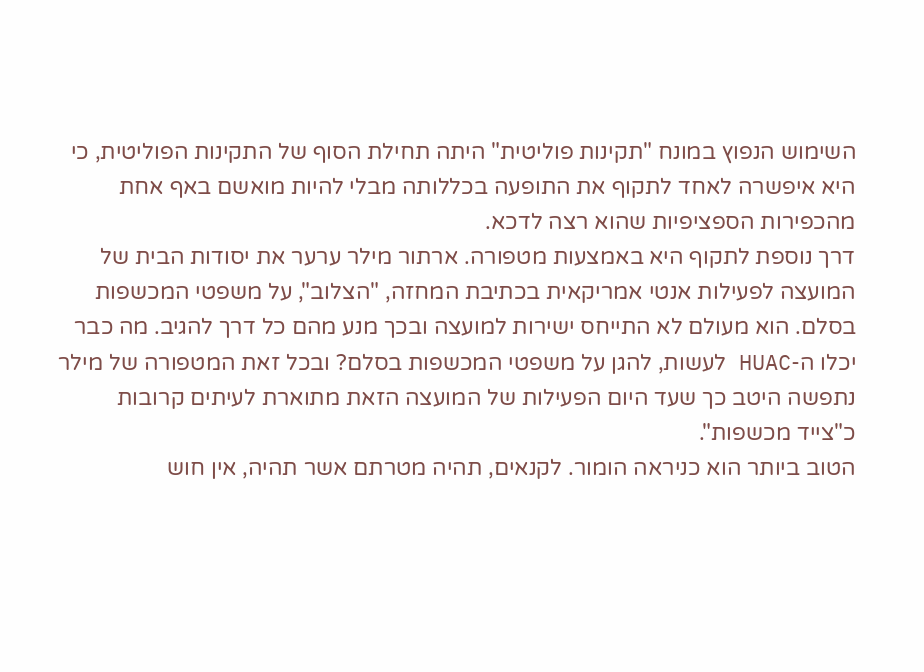השימוש הנפוץ במונח "תקינות פוליטית" היתה תחילת הסוף של התקינות הפוליטית, כי היא איפשרה לאחד לתקוף את התופעה בכללותה מבלי להיות מואשם באף אחת מהכפירות הספציפיות שהוא רצה לדכא.
דרך נוספת לתקוף היא באמצעות מטפורה. ארתור מילר ערער את יסודות הבית של המועצה לפעילות אנטי אמריקאית בכתיבת המחזה, "הצלוב", על משפטי המכשפות בסלם. הוא מעולם לא התייחס ישירות למועצה ובכך מנע מהם כל דרך להגיב. מה כבר יכלו ה-HUAC לעשות, להגן על משפטי המכשפות בסלם? ובכל זאת המטפורה של מילר נתפשה היטב כך שעד היום הפעילות של המועצה הזאת מתוארת לעיתים קרובות כ"צייד מכשפות".
הטוב ביותר הוא כניראה הומור. לקנאים, תהיה מטרתם אשר תהיה, אין חוש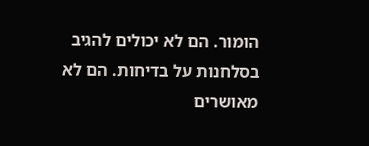הומור. הם לא יכולים להגיב בסלחנות על בדיחות. הם לא מאושרים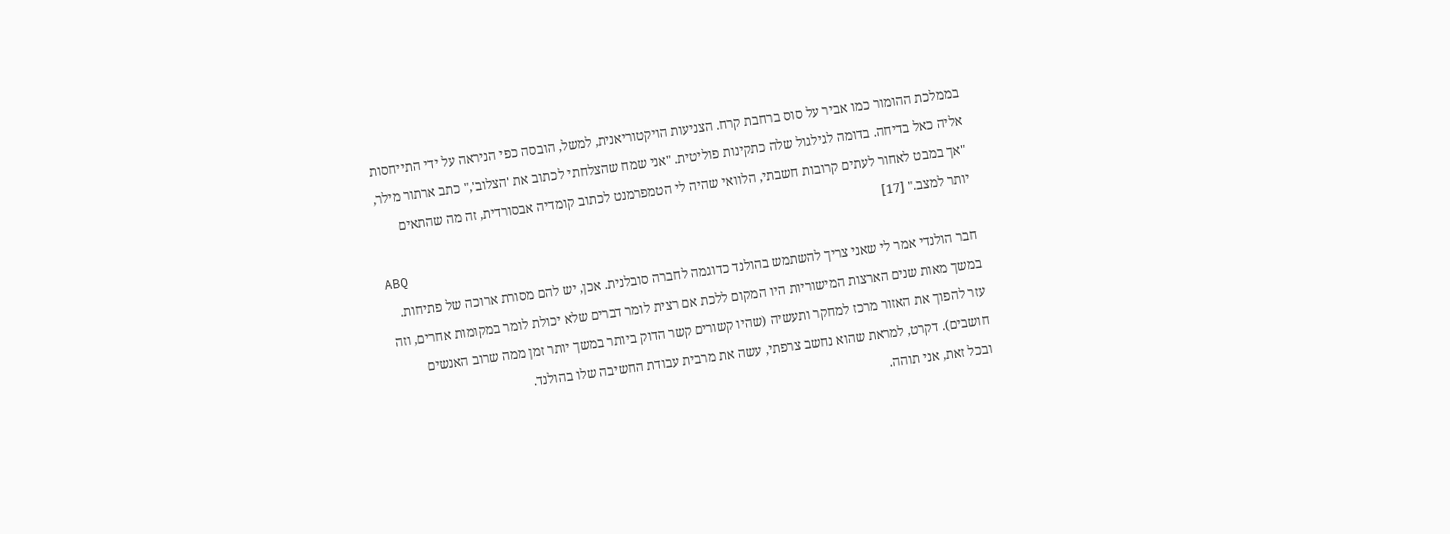בממלכת ההומור כמו אביר על סוס ברחבת קרח. הצניעות הויקטוריאנית, למשל, הובסה כפי הניראה על ידי התייחסות אליה כאל בדיחה. בדומה לגילגול שלה כתקינות פוליטית. "אני שמח שהצלחתי לכתוב את 'הצלוב'," כתב ארתור מילר, "אך במבט לאחור לעתים קרובות חשבתי, הלוואי שהיה לי הטמפרמנט לכתוב קומדיה אבסורדית, זה מה שהתאים יותר למצב." [17]
ABQ
חבר הולנדי אמר לי שאני צריך להשתמש בהולנד כדוגמה לחברה סובלנית. אכן, יש להם מסורת ארוכה של פתיחות. במשך מאות שנים הארצות המישוריות היו המקום ללכת אם רצית לומר דברים שלא יכולת לומר במקומות אחרים, וזה עזר להפוך את האזור מרכז למחקר ותעשיה (שהיו קשורים קשר הדוק ביותר במשך יותר זמן ממה שרוב האנשים חושבים). דקרט, למראת שהוא נחשב צרפתי, עשה את מרבית עבודת החשיבה שלו בהולנד.
ובכל זאת, אני תוהה.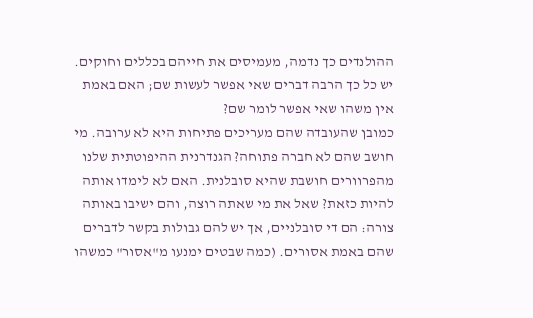ההולנדים כך נדמה, מעמיסים את חייהם בכללים וחוקים. יש כל כך הרבה דברים שאי אפשר לעשות שם; האם באמת אין משהו שאי אפשר לומר שם?
כמובן שהעובדה שהם מעריכים פתיחות היא לא ערובה. מי חושב שהם לא חברה פתוחה? הגנדרנית ההיפוטתית שלנו מהפרוורים חושבת שהיא סובלנית. האם לא לימדו אותה להיות כזאת? שאל את מי שאתה רוצה, והם ישיבו באותה צורה: הם די סובלניים, אך יש להם גבולות בקשר לדברים שהם באמת אסורים. (כמה שבטים ימנעו מ"אסור" כמשהו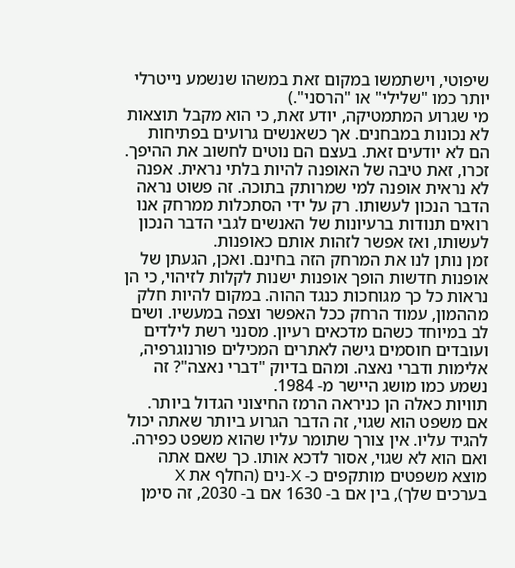שיפוטי, וישתמשו במקום זאת במשהו שנשמע נייטרלי יותר כמו "שלילי" או "הרסני".)
מי שגרוע המתמטיקה, יודע זאת, כי הוא מקבל תוצאות לא נכונות במבחנים. אך כשאנשים גרועים בפתיחות הם לא יודעים זאת. בעצם הם נוטים לחשוב את ההיפך. זכרו, זאת טיבה של האופנה להיות בלתי נראית. אפנה לא נראית אופנה למי שמרותק בתוכה. זה פשוט נראה הדבר הנכון לעשותו. רק על ידי הסתכלות ממרחק אנו רואים תנודות ברעיונות של האנשים לגבי הדבר הנכון לעשותו, ואז אפשר לזהות אותם כאופנות.
זמן נותן לנו את המרחק הזה בחינם. ואכן, הגעתן של אופנות חדשות הופך אופנות ישנות לקלות לזיהוי, כי הן נראות כל כך מגוחכות כנגד ההוה. במקום להיות חלק מההמון, עמוד הרחק ככל האפשר וצפה במעשיו. ושים לב במיוחד כשהם מדכאים רעיון. מסנני רשת לילדים ועובדים חוסמים גישה לאתרים המכילים פורנוגרפיה, אלימות ודברי נאצה. ומהם בדיוק "דברי נאצה"? זה נשמע כמו מושג היישר מ- 1984.
תוויות כאלה הן כניראה הרמז החיצוני הגדול ביותר. אם משפט הוא שגוי, זה הדבר הגרוע ביותר שאתה יכול להגיד עליו. אין צורך שתומר עליו שהוא משפט כפירה. ואם הוא לא שגוי, אסור לדכא אותו. כך שאם אתה מוצא משפטים מותקפים כ- X-נים (החלף את X בערכים שלך), בין אם ב- 1630 אם ב- 2030, זה סימן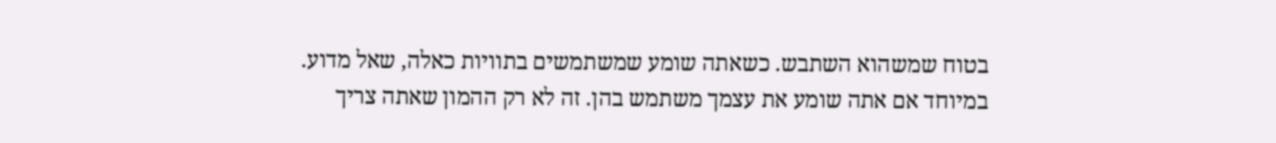בטוח שמשהוא השתבש. כשאתה שומע שמשתמשים בתוויות כאלה, שאל מדוע.
במיוחד אם אתה שומע את עצמך משתמש בהן. זה לא רק ההמון שאתה צריך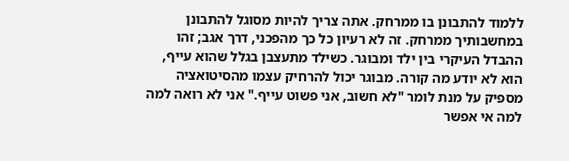ללמוד להתבונן בו ממרחק. אתה צריך להיות מסוגל להתבונן במחשבותיך ממרחק. זה לא רעיון כל כך מהפכני, דרך אגב; זהו ההבדל העיקרי בין ילד ומבוגר. כשילד מתעצבן בגלל שהוא עייף, הוא לא יודע מה קורה. מבוגר יכול להרחיק עצמו מהסיטואציה מספיק על מנת לומר "לא חשוב, אני פשוט עייף." אני לא רואה למה למה אי אפשר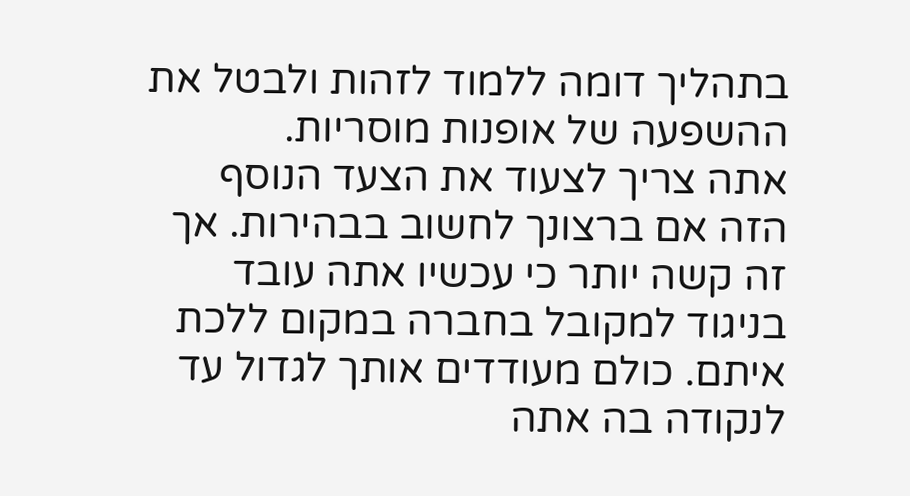בתהליך דומה ללמוד לזהות ולבטל את ההשפעה של אופנות מוסריות.
אתה צריך לצעוד את הצעד הנוסף הזה אם ברצונך לחשוב בבהירות. אך זה קשה יותר כי עכשיו אתה עובד בניגוד למקובל בחברה במקום ללכת איתם. כולם מעודדים אותך לגדול עד לנקודה בה אתה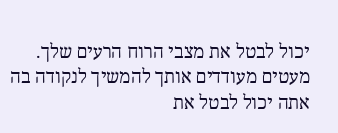יכול לבטל את מצבי הרוח הרעים שלך. מעטים מעודדים אותך להמשיך לנקודה בה אתה יכול לבטל את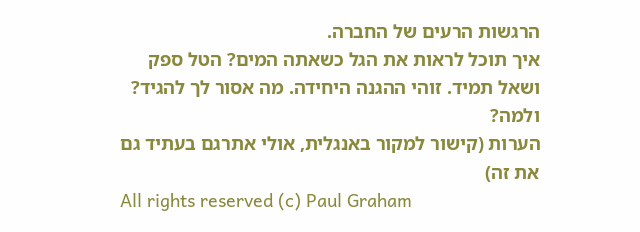הרגשות הרעים של החברה.
איך תוכל לראות את הגל כשאתה המים? הטל ספק ושאל תמיד. זוהי ההגנה היחידה. מה אסור לך להגיד? ולמה?
הערות (קישור למקור באנגלית, אולי אתרגם בעתיד גם את זה)
All rights reserved (c) Paul Graham